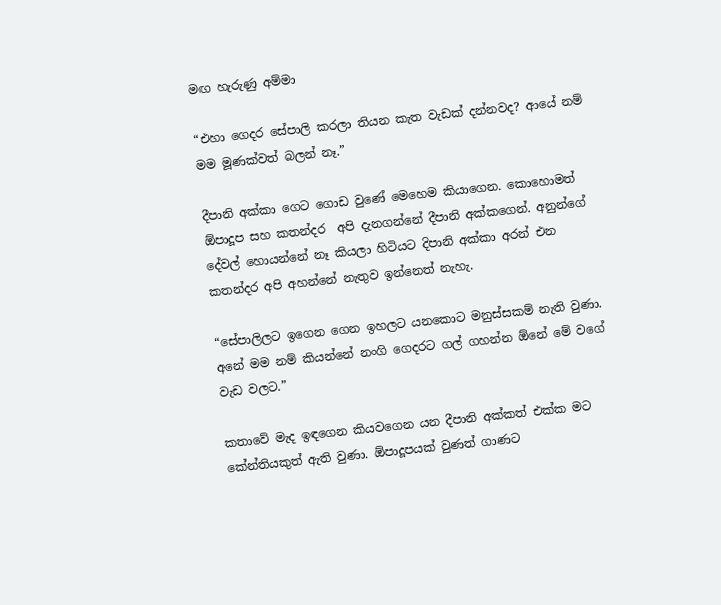මඟ හැරුණු අම්මා

“එහා ගෙදර සේපාලි කරලා තියන කැත වැඩක් දන්නවද? ආයේ නම් මම මූණක්වත් බලන් නෑ.”

දීපානි අක්කා ගෙට ගොඩ වුණේ මෙහෙම කියාගෙන. කොහොමත් ඕපාදූප සහ කතන්දර  අපි දැනගන්නේ දීපානි අක්කගෙන්. අනුන්ගේ දේවල් හොයන්නේ නෑ කියලා හිටියට දිපානි අක්කා අරන් එන කතන්දර අපි අහන්නේ නැතුව ඉන්නෙත් නැහැ.

“සේපාලිලට ඉගෙන ගෙන ඉහලට යනකොට මනුස්සකම් නැති වුණා. අනේ මම නම් කියන්නේ නංගි ගෙදරට ගල් ගහන්න ඕනේ මේ වගේ වැඩ වලට.”

කතාවේ මැද ඉඳගෙන කියවගෙන යන දීපානි අක්කත් එක්ක මට කේන්තියකුත් ඇති වුණා. ඕපාදූපයක් වුණත් ගාණට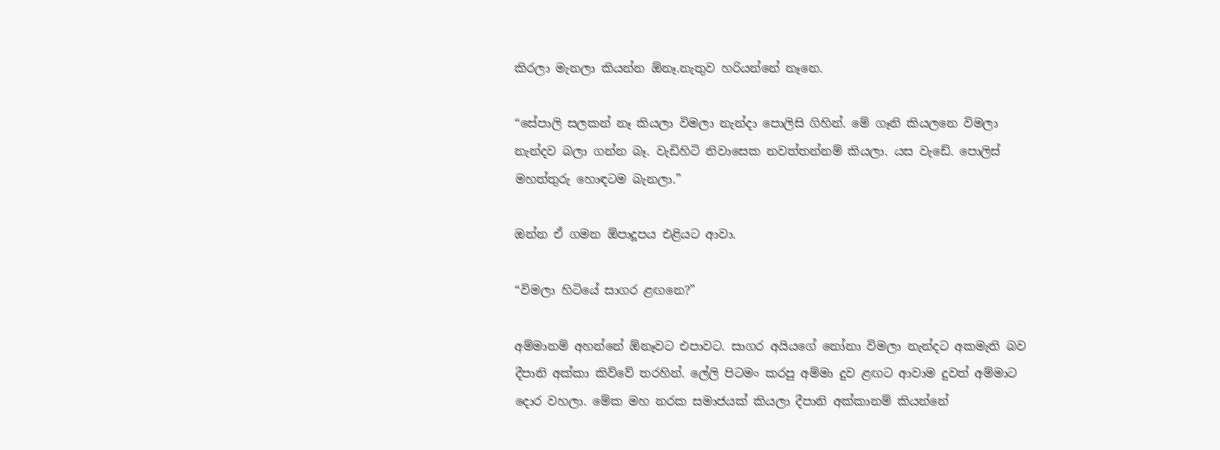කිරලා මැනලා කියන්න ඕනෑ.නැතුව හරියන්නේ නෑනෙ.

“සේපාලි සලකන් නෑ කියලා විමලා නැන්දා පොලිසි ගිහින්. මේ ගෑනි කියලනෙ විමලා නැන්දව බලා ගන්න බෑ. වැඩිහිටි නිවාසෙක නවත්තන්නම් කියලා. යස වැඩේ. පොලිස් මහත්තුරු හොඳටම බැනලා.”

ඔන්න ඒ ගමන ඕපාදූපය එළියට ආවා.

“විමලා හිටියේ සාගර ළඟනෙ?”

අම්මානම් අහන්නේ ඕනෑවට එපාවට. සාගර අයියගේ නෝනා විමලා නැන්දට අකමැති බව දීපානි අක්කා කිව්වේ තරහින්. ලේලි පිටමං කරපු අම්මා දුව ළඟට ආවාම දුවත් අම්මාට දොර වහලා. මේක මහ නරක සමාජයක් කියලා දීපානි අක්කානම් කියන්නේ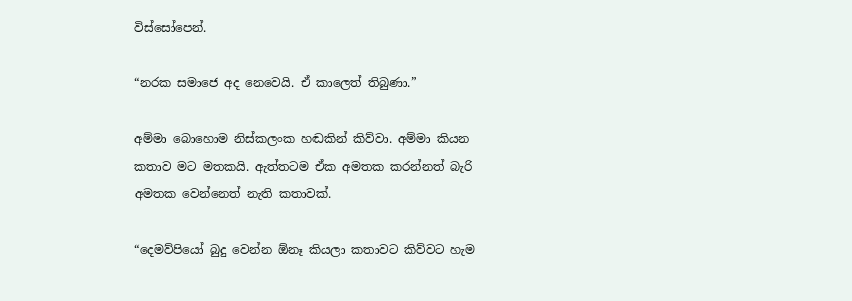විස්සෝපෙන්.

“නරක සමාජෙ අද නෙවෙයි. ඒ කාලෙත් තිබුණා.”

අම්මා බොහොම නිස්කලංක හඬකින් කිව්වා. අම්මා කියන කතාව මට මතකයි. ඇත්තටම ඒක අමතක කරන්නත් බැරි අමතක වෙන්නෙත් නැති කතාවක්.

“දෙමව්පියෝ බුදු වෙන්න ඕනෑ කියලා කතාවට කිව්වට හැම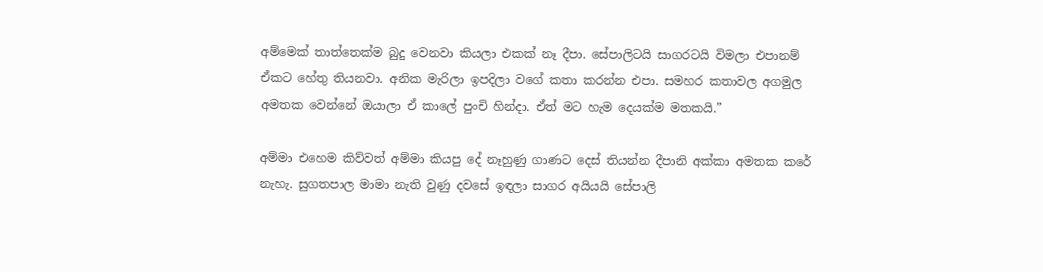අම්මෙක් තාත්තෙක්ම බුදු වෙනවා කියලා එකක් නෑ දීපා. සේපාලිටයි සාගරටයි විමලා එපානම් ඒකට හේතු තියනවා. අනික මැරිලා ඉපදිලා වගේ කතා කරන්න එපා. සමහර කතාවල අගමුල අමතක වෙන්නේ ඔයාලා ඒ කාලේ පුංචි හින්දා. ඒත් මට හැම දෙයක්ම මතකයි.”

අම්මා එහෙම කිව්වත් අම්මා කියපු දේ නෑහුණු ගාණට දෙස් තියන්න දීපානි අක්කා අමතක කරේ නැහැ. සුගතපාල මාමා නැති වුණු දවසේ ඉඳලා සාගර අයියයි සේපාලි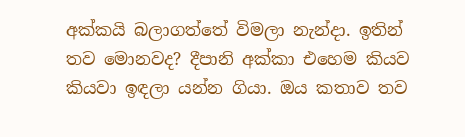අක්කයි බලාගත්තේ විමලා නැන්දා. ඉතින් තව මොනවද? දීපානි අක්කා එහෙම කියව කියවා ඉඳලා යන්න ගියා. ඔය කතාව තව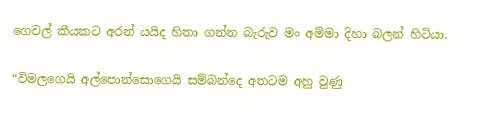ගෙවල් කීයකට අරන් යයිද හිතා ගන්න බැරුව මං අම්මා දිහා බලන් හිටියා.

“විමලගෙයි අල්පොන්සොගෙයි සම්බන්දෙ අතටම අහු වුණු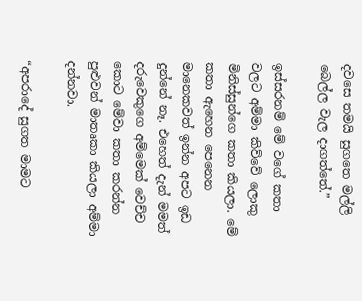දවසෙ තමයි සුගතෙ මල්ලි බෙල්ල වැල දාගත්තේ.”

ඉස්සරනම් මේ වගේ කතා වලට අම්මා කිව්වේ ලොකු මිනිස්සුන්ගෙ කතා කියලා. මේ කතා ඇහෙන පෙනෙන මානෙකවත් ඉන්න අපට ඉඩ දුන්නේ නෑ. එහෙත් දැන් මමත් දරුවෙකුගෙ අම්මෙක් වෙච්ච කොට මේවා කතා කරන්න පුළුවන් මාතෘකා කියලා අම්මා දන්නවා.

“අපරාදේ සුගත මාමට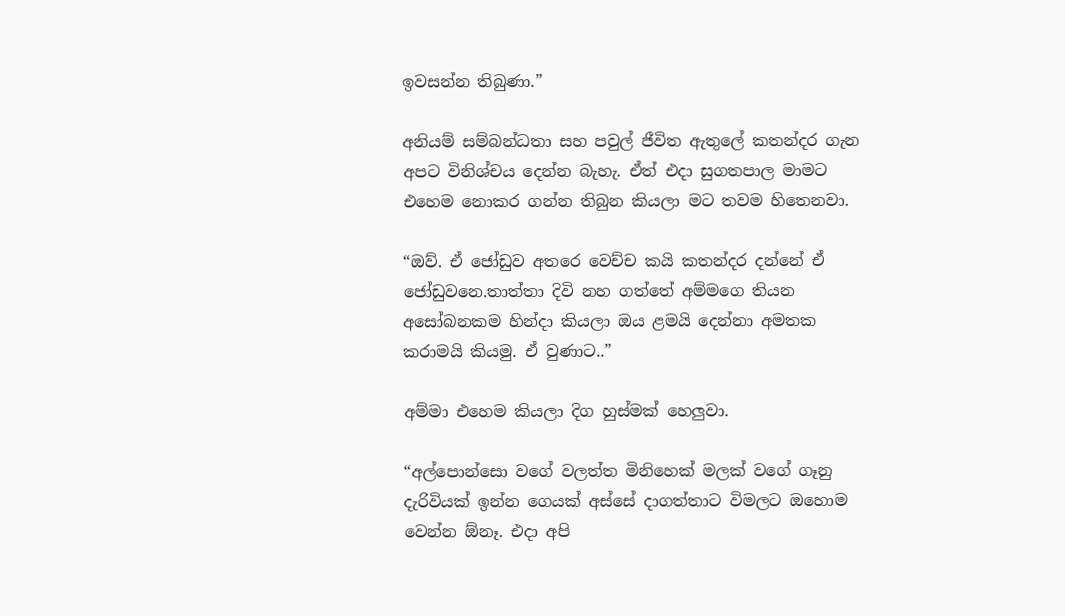ඉවසන්න තිබුණා.”

අනියම් සම්බන්ධතා සහ පවුල් ජීවිත ඇතුලේ කතන්දර ගැන අපට විනිශ්චය දෙන්න බැහැ. ඒත් එදා සුගතපාල මාමට එහෙම නොකර ගන්න තිබුන කියලා මට තවම හිතෙනවා.

“ඔව්. ඒ ජෝඩුව අතරෙ වෙච්ච කයි කතන්දර දන්නේ ඒ ජෝඩුවනෙ.තාත්තා දිවි නහ ගත්තේ අම්මගෙ තියන අසෝබනකම හින්දා කියලා ඔය ළමයි දෙන්නා අමතක කරාමයි කියමු. ඒ වුණාට..”

අම්මා එහෙම කියලා දිග හුස්මක් හෙලුවා.

“අල්පොන්සො වගේ වලත්ත මිනිහෙක් මලක් වගේ ගෑනු දැරිවියක් ඉන්න ගෙයක් අස්සේ දාගත්තාට විමලට ඔහොම වෙන්න ඕනෑ. එදා අපි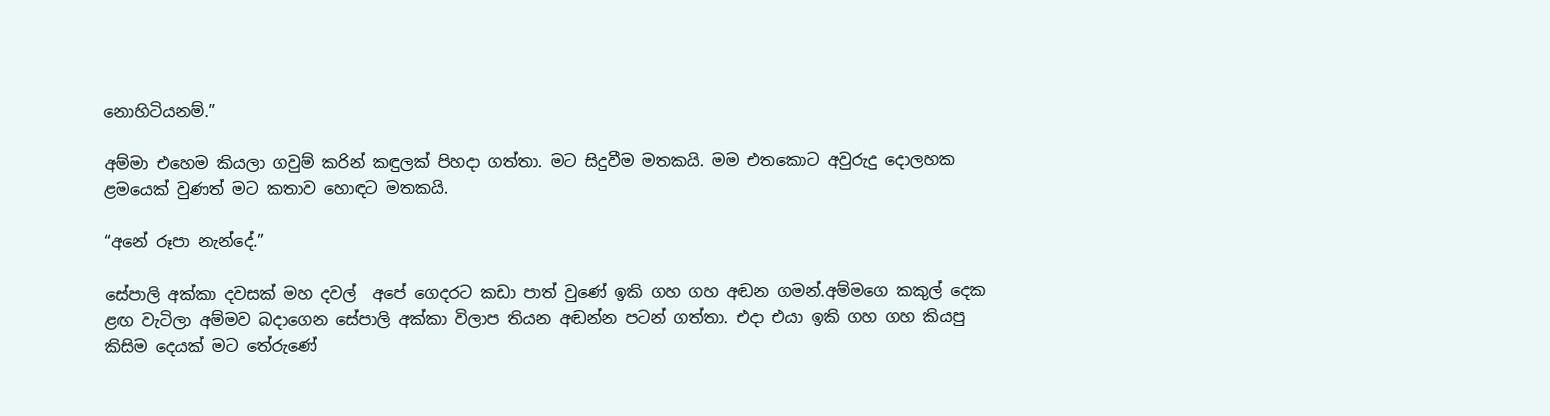නොහිටියනම්.”

අම්මා එහෙම කියලා ගවුම් කරින් කඳුලක් පිහදා ගත්තා. මට සිදුවීම මතකයි. මම එතකොට අවුරුදු දොලහක ළමයෙක් වුණත් මට කතාව හොඳට මතකයි.

“අනේ රූපා නැන්දේ.”

සේපාලි අක්කා දවසක් මහ දවල්  අපේ ගෙදරට කඩා පාත් වුණේ ඉකි ගහ ගහ අඬන ගමන්.අම්මගෙ කකුල් දෙක ළඟ වැටිලා අම්මව බදාගෙන සේපාලි අක්කා විලාප තියන අඬන්න පටන් ගත්තා. එදා එයා ඉකි ගහ ගහ කියපු කිසිම දෙයක් මට තේරුණේ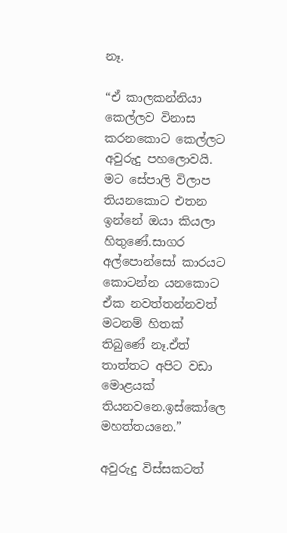නෑ.

“ඒ කාලකන්නියා කෙල්ලව විනාස කරනකොට කෙල්ලට අවුරුදු පහලොවයි. මට සේපාලි විලාප තියනකොට එතන ඉන්නේ ඔයා කියලා හිතුණේ.සාගර අල්පොන්සෝ කාරයට කොටන්න යනකොට ඒක නවත්තන්නවත් මටනම් හිතක් තිබුණේ නෑ.ඒත් තාත්තට අපිට වඩා මොළයක් තියනවනෙ.ඉස්කෝලෙ මහත්තයනෙ.”

අවුරුදු විස්සකටත්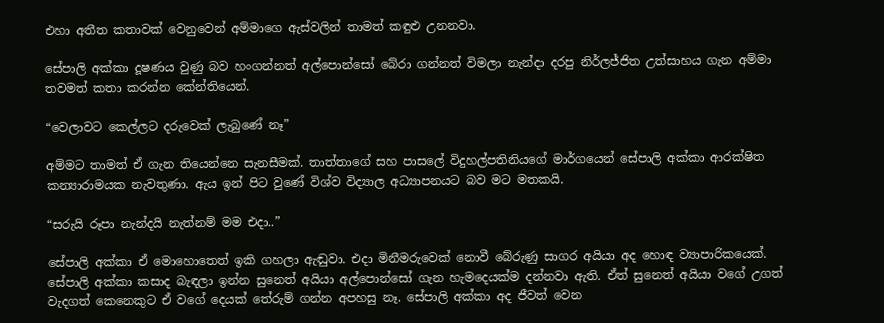එහා අතීත කතාවක් වෙනුවෙන් අම්මාගෙ ඇස්වලින් තාමත් කඳුළු උනනවා.

සේපාලි අක්කා දූෂණය වුණු බව හංගන්නත් අල්පොන්සෝ බේරා ගන්නත් විමලා නැන්දා දරපු නිර්ලජ්ජිත උත්සාහය ගැන අම්මා තවමත් කතා කරන්න කේන්තියෙන්.

“වෙලාවට කෙල්ලට දරුවෙක් ලැබුණේ නෑ”

අම්මට තාමත් ඒ ගැන තියෙන්නෙ සැනසීමක්. තාත්තාගේ සහ පාසලේ විදුහල්පතිනියගේ මාර්ගයෙන් සේපාලි අක්කා ආරක්ෂිත කන්‍යාරාමයක නැවතුණා. ඇය ඉන් පිට වුණේ විශ්ව විද්‍යාල අධ්‍යාපනයට බව මට මතකයි.

“සරුයි රූපා නැන්දයි නැත්නම් මම එදා..”

සේපාලි අක්කා ඒ මොහොතෙත් ඉකි ගහලා ඇඬුවා. එදා මිනීමරුවෙක් නොවී බේරුණු සාගර අයියා අද හොඳ ව්‍යාපාරිකයෙක්. සේපාලි අක්කා කසාද බැඳලා ඉන්න සුනෙත් අයියා අල්පොන්සෝ ගැන හැමදෙයක්ම දන්නවා ඇති. ඒත් සුනෙත් අයියා වගේ උගත් වැදගත් කෙනෙකුට ඒ වගේ දෙයක් තේරුම් ගන්න අපහසු නෑ. සේපාලි අක්කා අද ජීවත් වෙන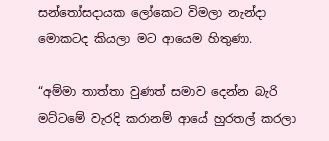සන්තෝසදායක ලෝකෙට විමලා නැන්දා මොකටද කියලා මට ආයෙම හිතුණා.

“අම්මා තාත්තා වුණත් සමාව දෙන්න බැරි මට්ටමේ වැරදි කරානම් ආයේ හුරතල් කරලා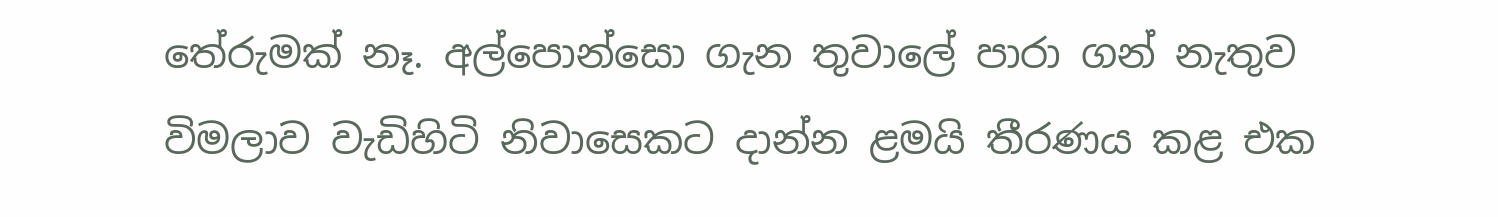තේරුමක් නෑ. අල්පොන්සො ගැන තුවාලේ පාරා ගන් නැතුව විමලාව වැඩිහිටි නිවාසෙකට දාන්න ළමයි තීරණය කළ එක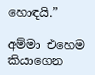හොඳයි.”

අම්මා එහෙම කියාගෙන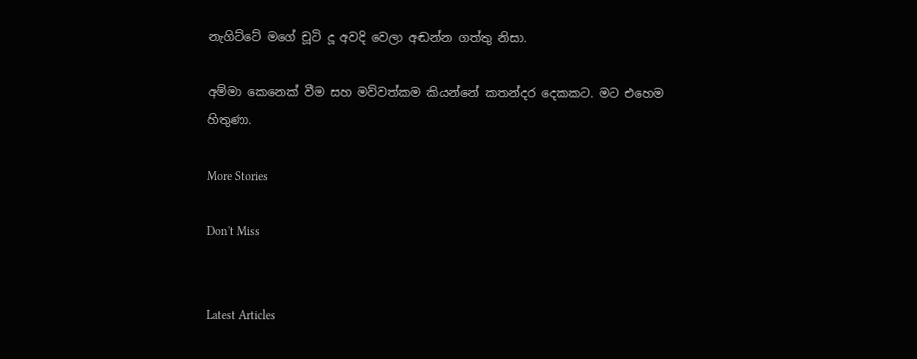නැගිට්ටේ මගේ චූටි දූ අවදි වෙලා අඬන්න ගත්තු නිසා.

අම්මා කෙනෙක් වීම සහ මව්වත්කම කියන්නේ කතන්දර දෙකකට. මට එහෙම හිතුණා.

More Stories

Don't Miss


Latest Articles